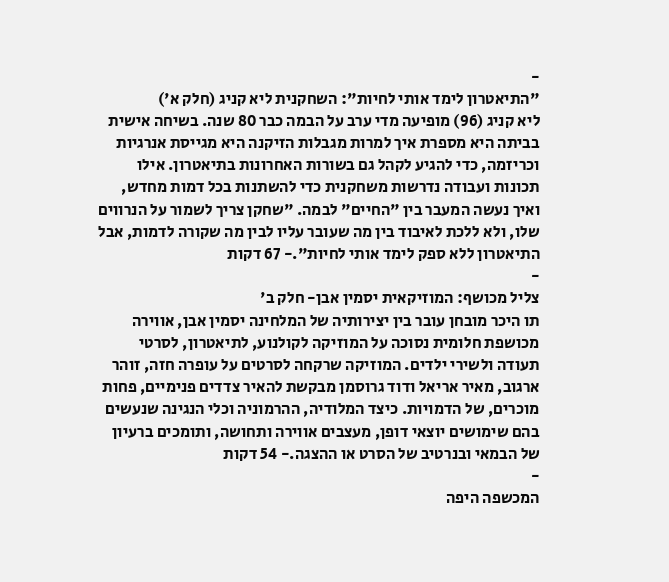-
"התיאטרון לימד אותי לחיות": השחקנית ליא קניג (חלק א')
ליא קניג (96) מופיעה מדי ערב על הבמה כבר 80 שנה. בשיחה אישית בביתה היא מספרת איך למרות מגבלות הזיקנה היא מגייסת אנרגיות וכריזמה, כדי להגיע לקהל גם בשורות האחרונות בתיאטרון. אילו תכונות ועבודה נדרשות משחקנית כדי להשתנות בכל דמות מחדש, ואיך נעשה המעבר בין "החיים" לבמה. "שחקן צריך לשמור על הנרווים שלו, ולא ללכת לאיבוד בין מה שעובר עליו לבין מה שקורה לדמות, אבל התיאטרון ללא ספק לימד אותי לחיות".- 67 דקות
-
צליל מכושף: המוזיקאית יסמין אבן- חלק ב'
תו היכר מובחן עובר בין יצירותיה של המלחינה יסמין אבן, אווירה מכושפת חלומית נסוכה על המוזיקה לקולנוע, לתיאטרון, לסרטי תעודה ולשירי ילדים. המוזיקה שרקחה לסרטים על עופרה חזה, זוהר ארגוב, מאיר אריאל ודוד גרוסמן מבקשת להאיר צדדים פנימיים, פחות מוכרים, של הדמויות. כיצד המלודיה, ההרמוניה וכלי הנגינה שנעשים בהם שימושים יוצאי דופן, מעצבים אווירה ותחושה, ותומכים ברעיון של הבמאי ובנרטיב של הסרט או ההצגה.- 54 דקות
-
המכשפה היפה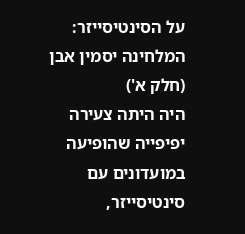על הסינטיסייזר: המלחינה יסמין אבן (חלק א')
היה היתה צעירה יפיפייה שהופיעה במועדונים עם סינטיסייזר,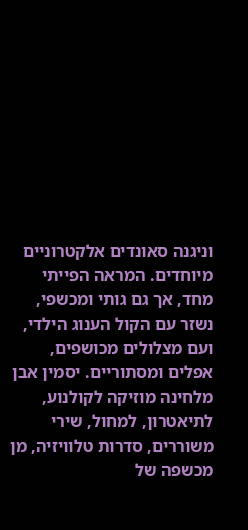וניגנה סאונדים אלקטרוניים מיוחדים. המראה הפייתי מחד, אך גם גותי ומכשפי, נשזר עם הקול הענוג הילדי, ועם מצלולים מכושפים, אפלים ומסתוריים. יסמין אבן מלחינה מוזיקה לקולנוע, לתיאטרון, למחול, שירי משוררים, סדרות טלוויזיה, מן מכשפה של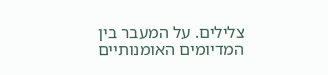צלילים. על המעבר בין המדיומים האומנותיים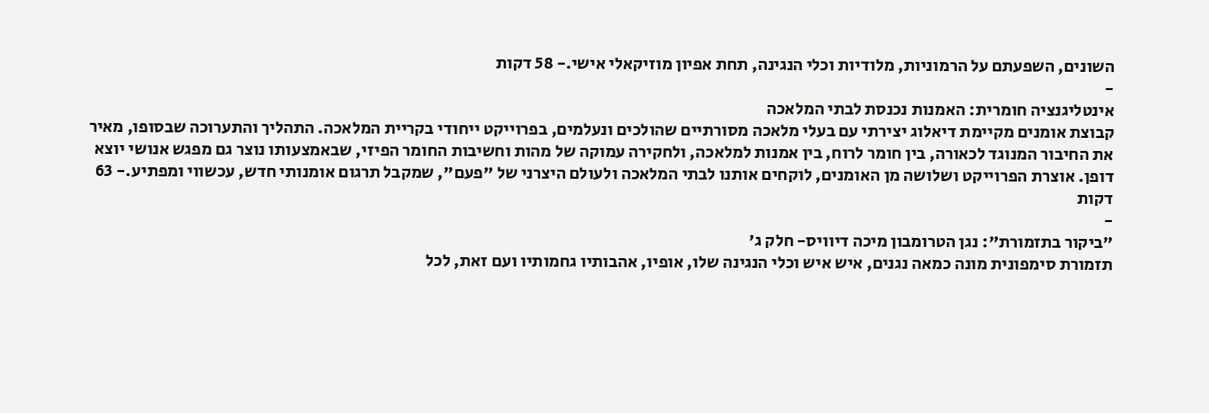השונים, השפעתם על הרמוניות, מלודיות וכלי הנגינה, תחת אפיון מוזיקאלי אישי.- 58 דקות
-
אינטליגנציה חומרית: האמנות נכנסת לבתי המלאכה
קבוצת אומנים מקיימת דיאלוג יצירתי עם בעלי מלאכה מסורתיים שהולכים ונעלמים, בפרוייקט ייחודי בקריית המלאכה. התהליך והתערוכה שבסופו, מאיר את החיבור המנוגד לכאורה, בין חומר לרוח, בין אמנות למלאכה, ולחקירה עמוקה של מהות וחשיבות החומר הפיזי, שבאמצעותו נוצר גם מפגש אנושי יוצא דופן. אוצרת הפרוייקט ושלושה מן האומנים, לוקחים אותנו לבתי המלאכה ולעולם היצרני של "פעם", שמקבל תרגום אומנותי חדש, עכשווי ומפתיע.- 63 דקות
-
"ביקור בתזמורת": נגן הטרומבון מיכה דיוויס- חלק ג'
תזמורת סימפונית מונה כמאה נגנים, איש איש וכלי הנגינה שלו, אופיו, אהבותיו גחמותיו ועם זאת, לכל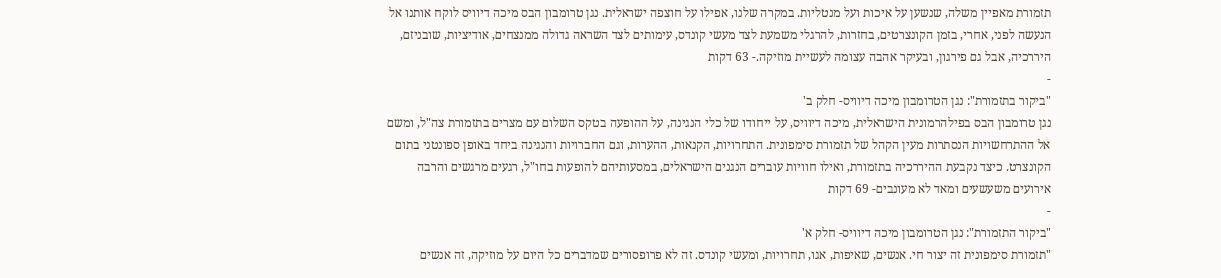תזמורת מאפיין משלה, שנשען על איכות ועל מנטליות. במקרה שלנו, אפילו על חוצפה ישראלית. נגן טרומבון הבס מיכה דיוויס לוקח אותנו אל הנעשה לפני, אחרי, בזמן הקונצרטים, בחזרות, להרגלי משמעת לצד מעשי קונדס, עימותים לצד השראה גדולה ממנצחים, אודיציות, שובניזם, היררכיה, אבל גם פירגון, ובעיקר אהבה עצומה לעשיית מוזיקה.- 63 דקות
-
"ביקור בתזמורת": נגן הטרומבון מיכה דיוויס- חלק ב'
נגן טרומבון הבס בפילהרמונית הישראלית, מיכה דיוויס, על ייחודו של כלי הנגינה, על ההופעה בטקס השלום עם מצרים בתזמורת צה"ל, ומשם אל ההתרחשויות הנסתרות מעין הקהל של תזמורת סימפונית. התחרויות, הקנאות, ההערות, וגם החברויות והנגינה ביחד באופן ספונטני בתום הקונצרט. כיצד נקבעת ההיררכיה בתזמורת, ואילו חוויות עוברים הנגנים הישראלים, במסעותיהם להופעות בחו"ל, רגעים מרגשים והרבה אירועים משעשעים ומאד לא מעונבים- 69 דקות
-
"ביקור התזמורת": נגן הטרומבון מיכה דיוויס- חלק א'
"תזמורת סימפונית זה יצור חי. אנשים, שאיפות, אגו, תחרויות, ומעשי קונדס. זה לא פרופסורים שמדברים כל היום על מוזיקה, זה אנשים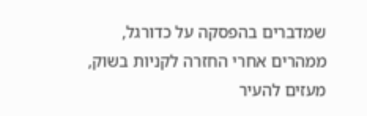שמדברים בהפסקה על כדורגל, ממהרים אחרי החזרה לקניות בשוק, מעזים להעיר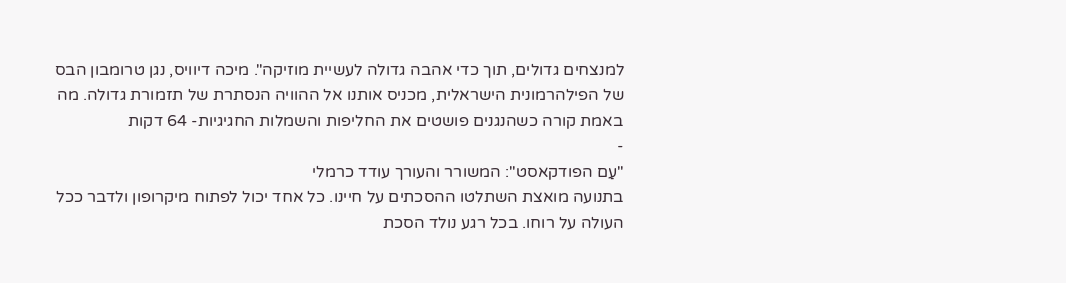למנצחים גדולים, תוך כדי אהבה גדולה לעשיית מוזיקה". מיכה דיוויס, נגן טרומבון הבס של הפילהרמונית הישראלית, מכניס אותנו אל ההוויה הנסתרת של תזמורת גדולה. מה באמת קורה כשהנגנים פושטים את החליפות והשמלות החגיגיות- 64 דקות
-
"עַם הפודקאסט": המשורר והעורך עודד כרמלי
בתנועה מואצת השתלטו ההסכתים על חיינו. כל אחד יכול לפתוח מיקרופון ולדבר ככל העולה על רוחו. בכל רגע נולד הסכת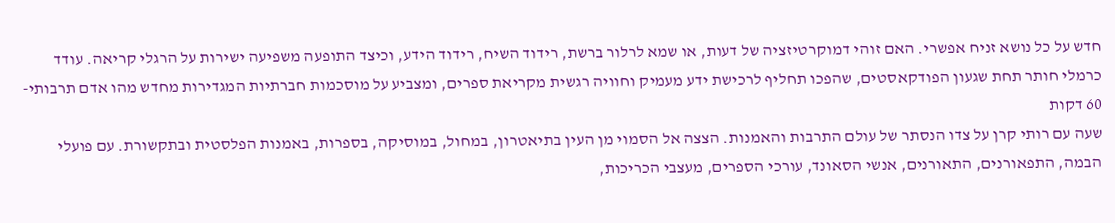חדש על כל נושא זניח אפשרי. האם זוהי דמוקרטיזציה של דעות, או שמא לרלור ברשת, רידוד השיח, רידוד הידע, וכיצד התופעה משפיעה ישירות על הרגלי קריאה. עודד כרמלי חותר תחת שגעון הפודקאסטים, שהפכו תחליף לרכישת ידע מעמיק וחוויה רגשית מקריאת ספרים, ומצביע על מוסכמות חברתיות המגדירות מחדש מהו אדם תרבותי- 60 דקות
שעה עם רותי קרן על צדו הנסתר של עולם התרבות והאמנות. הצצה אל הסמוי מן העין בתיאטרון, במחול, במוסיקה, בספרות, באמנות הפלסטית ובתקשורת. עם פועלי הבמה, התפאורנים, התאורנים, אנשי הסאונד, עורכי הספרים, מעצבי הכריכות,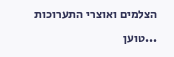הצלמים ואוצרי התערוכות
...טוען